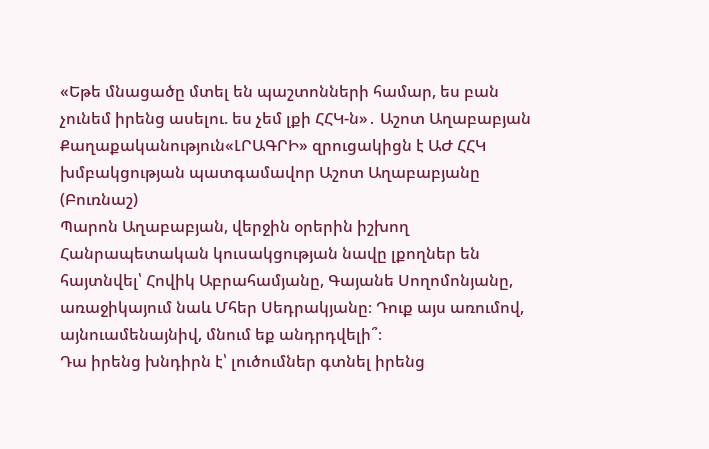«Եթե մնացածը մտել են պաշտոնների համար, ես բան չունեմ իրենց ասելու. ես չեմ լքի ՀՀԿ-ն»․ Աշոտ Աղաբաբյան
Քաղաքականություն«ԼՐԱԳՐԻ» զրուցակիցն է ԱԺ ՀՀԿ խմբակցության պատգամավոր Աշոտ Աղաբաբյանը (Բուռնաշ)
Պարոն Աղաբաբյան, վերջին օրերին իշխող Հանրապետական կուսակցության նավը լքողներ են հայտնվել՝ Հովիկ Աբրահամյանը, Գայանե Սողոմոնյանը, առաջիկայում նաև Մհեր Սեդրակյանը։ Դուք այս առումով, այնուամենայնիվ, մնում եք անդրդվելի՞։
Դա իրենց խնդիրն է՝ լուծումներ գտնել իրենց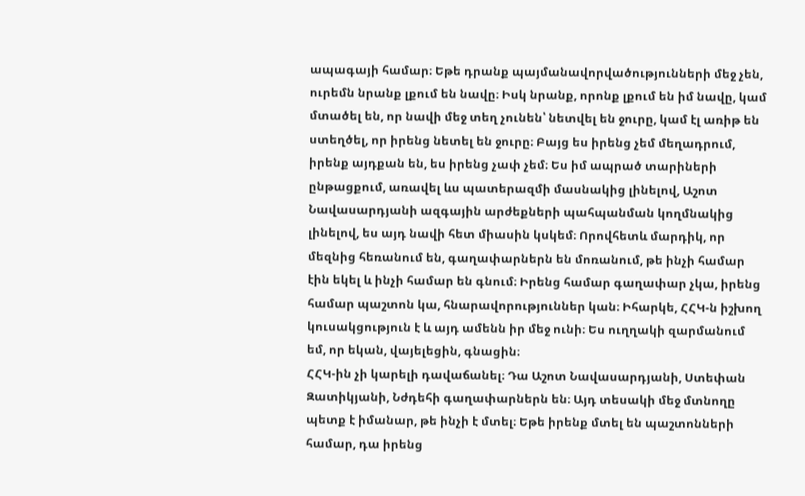ապագայի համար։ Եթե դրանք պայմանավորվածությունների մեջ չեն, ուրեմն նրանք լքում են նավը։ Իսկ նրանք, որոնք լքում են իմ նավը, կամ մտածել են, որ նավի մեջ տեղ չունեն՝ նետվել են ջուրը, կամ էլ առիթ են ստեղծել, որ իրենց նետել են ջուրը։ Բայց ես իրենց չեմ մեղադրում, իրենք այդքան են, ես իրենց չափ չեմ։ Ես իմ ապրած տարիների ընթացքում, առավել ևս պատերազմի մասնակից լինելով, Աշոտ Նավասարդյանի ազգային արժեքների պահպանման կողմնակից լինելով, ես այդ նավի հետ միասին կսկեմ։ Որովհետև մարդիկ, որ մեզնից հեռանում են, գաղափարներն են մոռանում, թե ինչի համար էին եկել և ինչի համար են գնում։ Իրենց համար գաղափար չկա, իրենց համար պաշտոն կա, հնարավորություններ կան։ Իհարկե, ՀՀԿ-ն իշխող կուսակցություն է և այդ ամենն իր մեջ ունի։ Ես ուղղակի զարմանում եմ, որ եկան, վայելեցին, գնացին։
ՀՀԿ-ին չի կարելի դավաճանել։ Դա Աշոտ Նավասարդյանի, Ստեփան Զատիկյանի, Նժդեհի գաղափարներն են։ Այդ տեսակի մեջ մտնողը պետք է իմանար, թե ինչի է մտել։ Եթե իրենք մտել են պաշտոնների համար, դա իրենց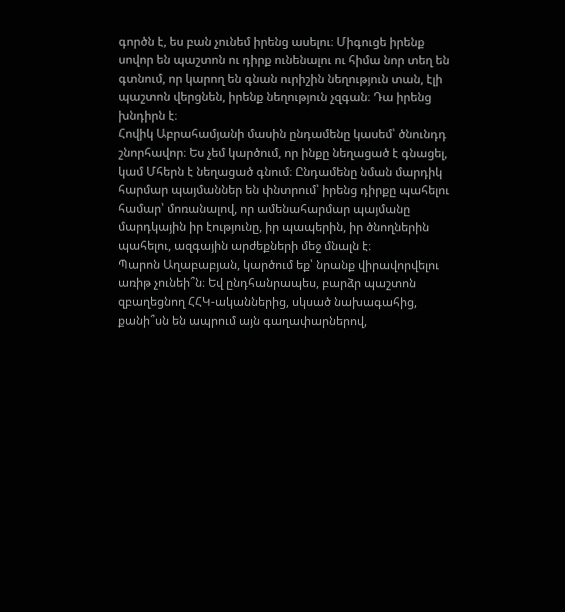գործն է, ես բան չունեմ իրենց ասելու։ Միգուցե իրենք սովոր են պաշտոն ու դիրք ունենալու ու հիմա նոր տեղ են գտնում, որ կարող են գնան ուրիշին նեղություն տան, էլի պաշտոն վերցնեն, իրենք նեղություն չզգան։ Դա իրենց խնդիրն է։
Հովիկ Աբրահամյանի մասին ընդամենը կասեմ՝ ծնունդդ շնորհավոր։ Ես չեմ կարծում, որ ինքը նեղացած է գնացել, կամ Մհերն է նեղացած գնում։ Ընդամենը նման մարդիկ հարմար պայմաններ են փնտրում՝ իրենց դիրքը պահելու համար՝ մոռանալով, որ ամենահարմար պայմանը մարդկային իր էությունը, իր պապերին, իր ծնողներին պահելու, ազգային արժեքների մեջ մնալն է։
Պարոն Աղաբաբյան, կարծում եք՝ նրանք վիրավորվելու առիթ չունեի՞ն։ Եվ ընդհանրապես, բարձր պաշտոն զբաղեցնող ՀՀԿ-ականներից, սկսած նախագահից, քանի՞սն են ապրում այն գաղափարներով,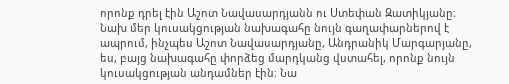որոնք դրել էին Աշոտ Նավասարդյանն ու Ստեփան Զատիկյանը։
Նախ մեր կուսակցության նախագահը նույն գաղափարներով է ապրում, ինչպես Աշոտ Նավասարդյանը, Անդրանիկ Մարգարյանը, ես, բայց նախագահը փորձեց մարդկանց վստահել, որոնք նույն կուսակցության անդամներ էին։ Նա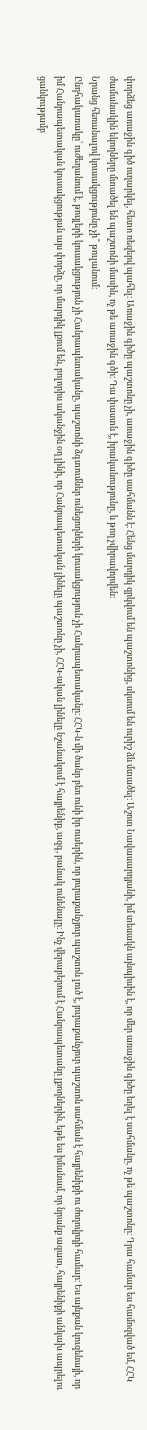փորձեց առաջին գիծ ուղարկել, հետո ռեզերվ պահել։ Առաջին գիծը պաշտոնը չի, առաջին գիծը սահմանն է։ Հենց մարդիկ զրկվում են պաշտոնից, սկսում են ուրիշ ձև մտածել։ Աշոտ Նավասարդյանի, իմ տեսակն այնպիսին է, որ մեր առաջին գիծը եղել է սահմանը, ոչ թե պաշտոնը։ Դրա համար ես համոզված եմ, ՀՀԿ ժամանակին եկողները մտածել են պաշտոնի մասին, ոչ թե առաջին գծի։ Դա փաստն է, իրականությունը, և թող չվիրավորվեն։
Նրանց հեռանալով կուսակցությունը չի՞ թուլանում։
Ընդհակառակը՝ ուժեղանում է, թույլերի կուսակցություն չի Հանրապետականը, պաշտոնի ձգտումներ ունեցողների կուսակցություն չի Հանրապետականը։ ՀՀԿ-ն մի ծանր բեռ ունի իր ուսերին, որ յուրաքանչյուր պաշտոն լուծ է, յուրաքանչյուր պաշտոն սահման է հայրենիքի ու ժողովրդի համար։ Ես այնքան կուզենայի, որ իմ Հանրապետական կուսակցության այս փորձը, որ մարդիկ լքում են, բոլորիս ականջին օղ լինի, որ Հանրապետական լինելը պաշտոնը չի, ՀՀԿ-ական լինելը նշանակում է հայրենիք, ազգ, բանակ ունենալը։ Ինչ վերաբերում է Հանրապետանը լքողներին, եթե ես իմանամ, որ նրանք ազատ, հայրենիքի անկախ ապրելու ցանկությամբ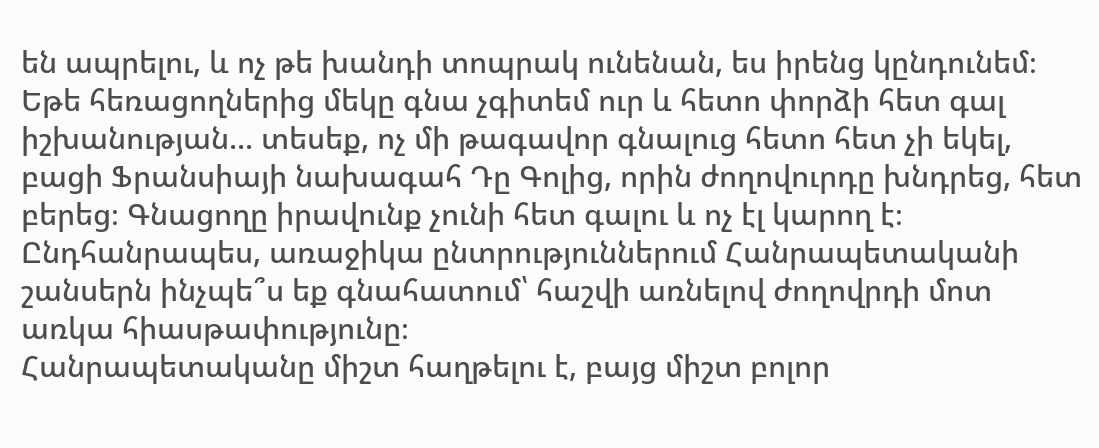են ապրելու, և ոչ թե խանդի տոպրակ ունենան, ես իրենց կընդունեմ։ Եթե հեռացողներից մեկը գնա չգիտեմ ուր և հետո փորձի հետ գալ իշխանության... տեսեք, ոչ մի թագավոր գնալուց հետո հետ չի եկել, բացի Ֆրանսիայի նախագահ Դը Գոլից, որին ժողովուրդը խնդրեց, հետ բերեց։ Գնացողը իրավունք չունի հետ գալու և ոչ էլ կարող է։
Ընդհանրապես, առաջիկա ընտրություններում Հանրապետականի շանսերն ինչպե՞ս եք գնահատում՝ հաշվի առնելով ժողովրդի մոտ առկա հիասթափությունը։
Հանրապետականը միշտ հաղթելու է, բայց միշտ բոլոր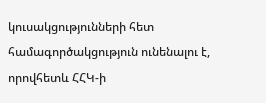կուսակցությունների հետ համագործակցություն ունենալու է, որովհետև ՀՀԿ-ի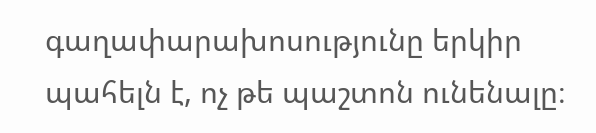գաղափարախոսությունը երկիր պահելն է, ոչ թե պաշտոն ունենալը։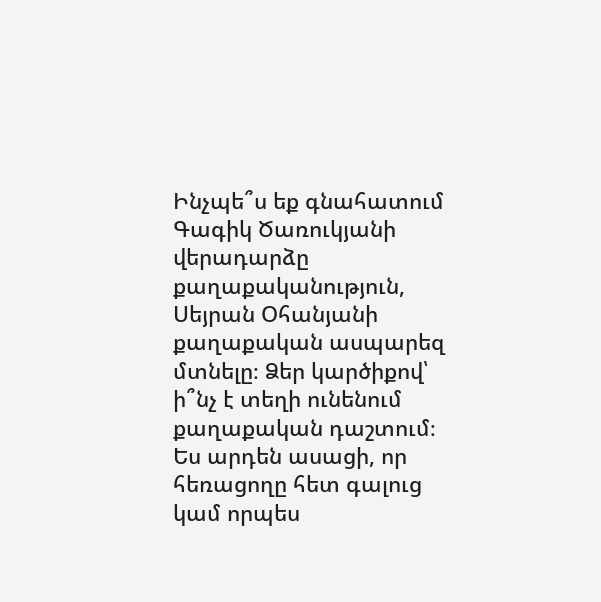Ինչպե՞ս եք գնահատում Գագիկ Ծառուկյանի վերադարձը քաղաքականություն, Սեյրան Օհանյանի քաղաքական ասպարեզ մտնելը։ Ձեր կարծիքով՝ ի՞նչ է տեղի ունենում քաղաքական դաշտում։
Ես արդեն ասացի, որ հեռացողը հետ գալուց կամ որպես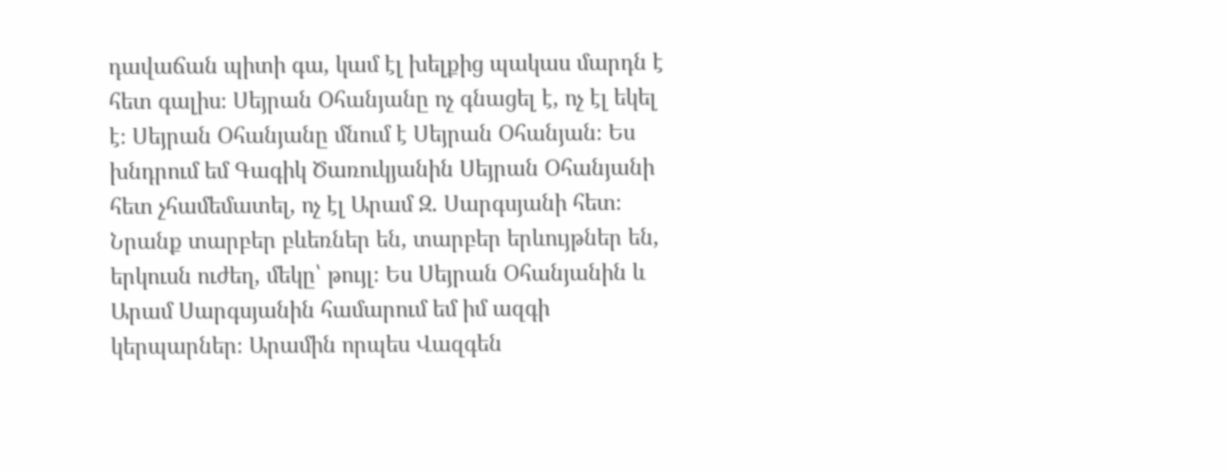դավաճան պիտի գա, կամ էլ խելքից պակաս մարդն է հետ գալիս։ Սեյրան Օհանյանը ոչ գնացել է, ոչ էլ եկել է։ Սեյրան Օհանյանը մնում է Սեյրան Օհանյան։ Ես խնդրում եմ Գագիկ Ծառուկյանին Սեյրան Օհանյանի հետ չհամեմատել, ոչ էլ Արամ Զ. Սարգսյանի հետ։ Նրանք տարբեր բևեռներ են, տարբեր երևույթներ են, երկուսն ուժեղ, մեկը՝ թույլ։ Ես Սեյրան Օհանյանին և Արամ Սարգսյանին համարում եմ իմ ազգի կերպարներ։ Արամին որպես Վազգեն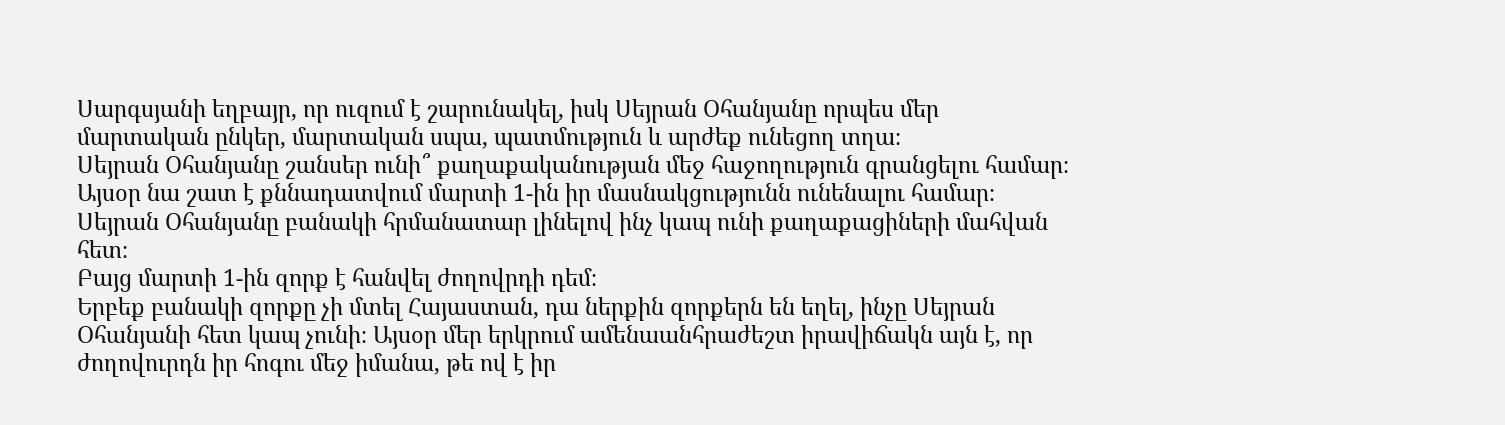Սարգսյանի եղբայր, որ ուզում է շարունակել, իսկ Սեյրան Օհանյանը որպես մեր մարտական ընկեր, մարտական սպա, պատմություն և արժեք ունեցող տղա։
Սեյրան Օհանյանը շանսեր ունի՞ քաղաքականության մեջ հաջողություն գրանցելու համար։ Այսօր նա շատ է քննադատվում մարտի 1-ին իր մասնակցությունն ունենալու համար։
Սեյրան Օհանյանը բանակի հրմանատար լինելով ինչ կապ ունի քաղաքացիների մահվան հետ։
Բայց մարտի 1-ին զորք է հանվել ժողովրդի դեմ։
Երբեք բանակի զորքը չի մտել Հայաստան, դա ներքին զորքերն են եղել, ինչը Սեյրան Օհանյանի հետ կապ չունի։ Այսօր մեր երկրում ամենաանհրաժեշտ իրավիճակն այն է, որ ժողովուրդն իր հոգու մեջ իմանա, թե ով է իր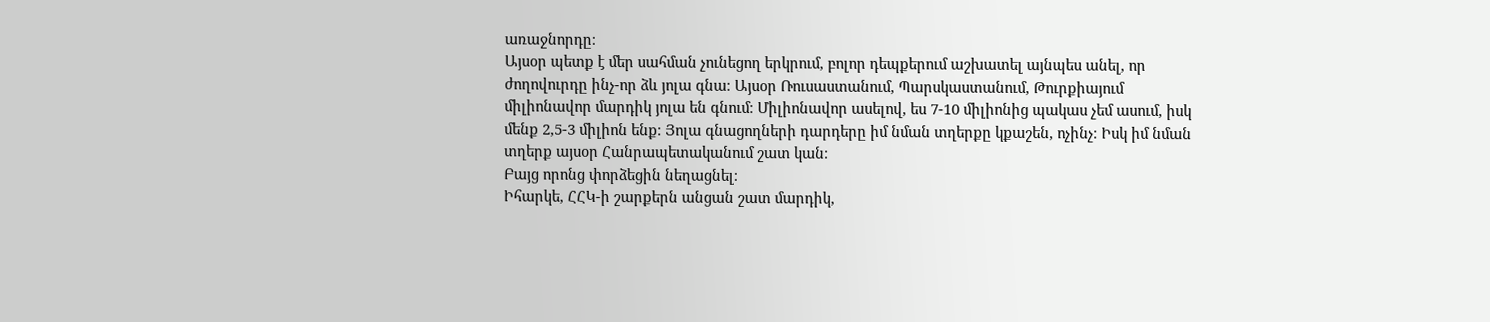առաջնորդը։
Այսօր պետք է մեր սահման չունեցող երկրում, բոլոր դեպքերում աշխատել այնպես անել, որ ժողովուրդը ինչ-որ ձև յոլա գնա։ Այսօր Ռուսաստանում, Պարսկաստանում, Թուրքիայում միլիոնավոր մարդիկ յոլա են գնում։ Միլիոնավոր ասելով, ես 7-10 միլիոնից պակաս չեմ ասում, իսկ մենք 2,5-3 միլիոն ենք։ Յոլա գնացողների դարդերը իմ նման տղերքը կքաշեն, ոչինչ։ Իսկ իմ նման տղերք այսօր Հանրապետականում շատ կան։
Բայց որոնց փորձեցին նեղացնել։
Իհարկե, ՀՀԿ-ի շարքերն անցան շատ մարդիկ,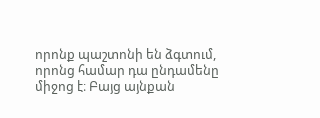որոնք պաշտոնի են ձգտում, որոնց համար դա ընդամենը միջոց է։ Բայց այնքան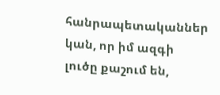հանրապետականներ կան, որ իմ ազգի լուծը քաշում են,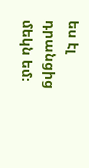ես էլ դրանցից մեկն եմ։